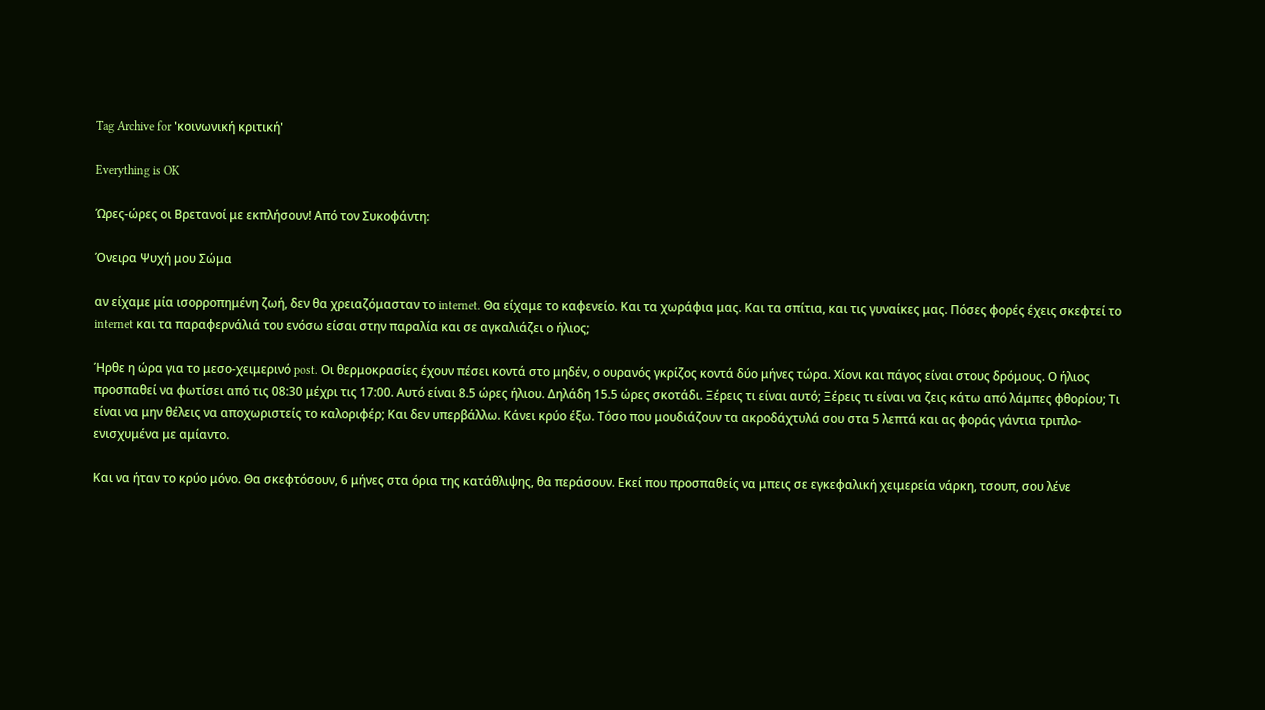Tag Archive for 'κοινωνική κριτική'

Everything is OK

Ώρες-ώρες οι Βρετανοί με εκπλήσουν! Από τον Συκοφάντη:

Όνειρα Ψυχή μου Σώμα

αν είχαμε μία ισορροπημένη ζωή, δεν θα χρειαζόμασταν το internet. Θα είχαμε το καφενείο. Και τα χωράφια μας. Και τα σπίτια, και τις γυναίκες μας. Πόσες φορές έχεις σκεφτεί το internet και τα παραφερνάλιά του ενόσω είσαι στην παραλία και σε αγκαλιάζει ο ήλιος;

Ήρθε η ώρα για το μεσο-χειμερινό post. Οι θερμοκρασίες έχουν πέσει κοντά στο μηδέν, ο ουρανός γκρίζος κοντά δύο μήνες τώρα. Χίονι και πάγος είναι στους δρόμους. Ο ήλιος προσπαθεί να φωτίσει από τις 08:30 μέχρι τις 17:00. Αυτό είναι 8.5 ώρες ήλιου. Δηλάδη 15.5 ώρες σκοτάδι. Ξέρεις τι είναι αυτό; Ξέρεις τι είναι να ζεις κάτω από λάμπες φθορίου; Τι είναι να μην θέλεις να αποχωριστείς το καλοριφέρ; Και δεν υπερβάλλω. Κάνει κρύο έξω. Τόσο που μουδιάζουν τα ακροδάχτυλά σου στα 5 λεπτά και ας φοράς γάντια τριπλο-ενισχυμένα με αμίαντο.

Και να ήταν το κρύο μόνο. Θα σκεφτόσουν, 6 μήνες στα όρια της κατάθλιψης, θα περάσουν. Εκεί που προσπαθείς να μπεις σε εγκεφαλική χειμερεία νάρκη, τσουπ, σου λένε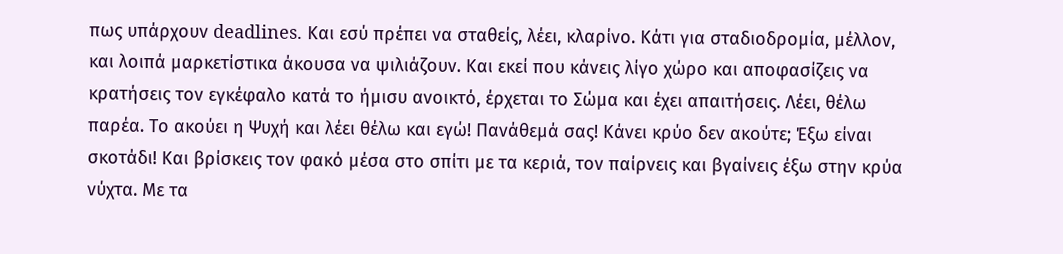πως υπάρχουν deadlines. Και εσύ πρέπει να σταθείς, λέει, κλαρίνο. Κάτι για σταδιοδρομία, μέλλον, και λοιπά μαρκετίστικα άκουσα να ψιλιάζουν. Και εκεί που κάνεις λίγο χώρο και αποφασίζεις να κρατήσεις τον εγκέφαλο κατά το ήμισυ ανοικτό, έρχεται το Σώμα και έχει απαιτήσεις. Λέει, θέλω παρέα. Το ακούει η Ψυχή και λέει θέλω και εγώ! Πανάθεμά σας! Κάνει κρύο δεν ακούτε; Έξω είναι σκοτάδι! Και βρίσκεις τον φακό μέσα στο σπίτι με τα κεριά, τον παίρνεις και βγαίνεις έξω στην κρύα νύχτα. Με τα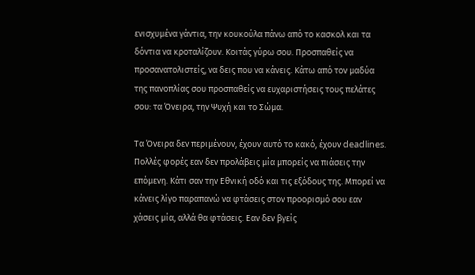ενισχυμένα γάντια, την κουκούλα πάνω από το κασκολ και τα δόντια να κροταλίζουν. Κοιτάς γύρω σου. Προσπαθείς να προσανατολιστείς, να δεις που να κάνεις. Κάτω από τον μαδύα της πανοπλίας σου προσπαθείς να ευχαριστήσεις τους πελάτες σου: τα Όνειρα, την Ψυχή και το Σώμα.

Τα Όνειρα δεν περιμένουν, έχουν αυτό το κακό, έχουν deadlines. Πολλές φορές εαν δεν προλάβεις μία μπορείς να πιάσεις την επόμενη. Κάτι σαν την Εθνική οδό και τις εξόδους της. Μπορεί να κάνεις λίγο παραπανώ να φτάσεις στον προορισμό σου εαν χάσεις μία, αλλά θα φτάσεις. Εαν δεν βγείς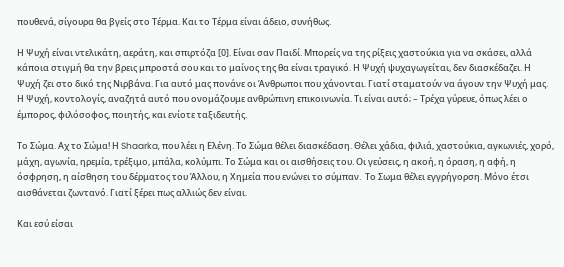πουθενά, σίγουρα θα βγείς στο Τέρμα. Και το Τέρμα είναι άδειο, συνήθως.

Η Ψυχή είναι ντελικάτη, αεράτη, και σπιρτόζα [0]. Είναι σαν Παιδί. Μπορείς να της ρίξεις χαστούκια για να σκάσει, αλλά κάποια στιγμή θα την βρεις μπροστά σου και το μαίνος της θα είναι τραγικό. Η Ψυχή ψυχαγωγείται, δεν διασκέδαζει. Η Ψυχή ζει στο δικό της Νιρβάνα. Για αυτό μας πονάνε οι Άνθρωποι που χάνονται. Γιατί σταματούν να άγουν την Ψυχή μας. Η Ψυχή, κοντολογίς, αναζητά αυτό που ονομάζουμε ανθρώπινη επικοινωνία. Τι είναι αυτό; – Τρέχα γύρευε, όπως λέει ο έμπορος, φιλόσοφος, ποιητής, και ενίοτε ταξιδευτής.

Το Σώμα. Αχ το Σώμα! Η Shaarka, που λέει η Ελένη. Το Σώμα θέλει διασκέδαση. Θέλει χάδια, φιλιά, χαστούκια, αγκωνιές, χορό, μάχη, αγωνία, ηρεμία, τρέξιμο, μπάλα, κολύμπι. Το Σώμα και οι αισθήσεις του. Οι γεύσεις, η ακοή, η όραση, η αφή, η όσφρηση, η αίσθηση του δέρματος του Άλλου, η Χημεία που ενώνει το σύμπαν.  Το Σωμα θέλει εγγρήγορση. Μόνο έτσι αισθάνεται ζωντανό. Γιατί ξέρει πως αλλιώς δεν είναι.

Και εσύ είσαι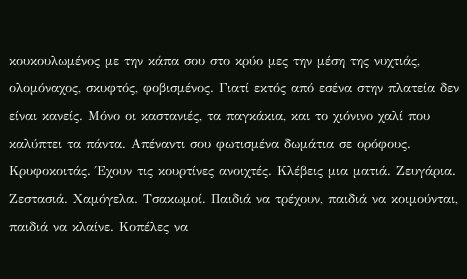κουκουλωμένος με την κάπα σου στο κρύο μες την μέση της νυχτιάς, ολομόναχος, σκυφτός, φοβισμένος. Γιατί εκτός από εσένα στην πλατεία δεν είναι κανείς. Μόνο οι καστανιές, τα παγκάκια, και το χιόνινο χαλί που καλύπτει τα πάντα. Απέναντι σου φωτισμένα δωμάτια σε ορόφους. Κρυφοκοιτάς. Έχουν τις κουρτίνες ανοιχτές. Κλέβεις μια ματιά. Ζευγάρια. Ζεστασιά. Χαμόγελα. Τσακωμοί. Παιδιά να τρέχουν, παιδιά να κοιμούνται, παιδιά να κλαίνε. Κοπέλες να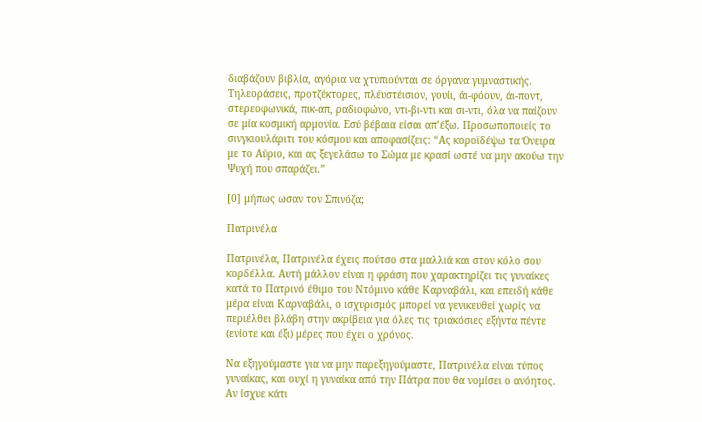διαβάζουν βιβλία, αγόρια να χτυπιούνται σε όργανα γυμναστικής. Τηλεοράσεις, προτζέκτορες, πλέυστέισιον, γουίι, άι-φόουν, άι-ποντ, στερεοφωνικά, πικ-απ, ραδιοφώνο, ντι-βι-ντι και σι-ντι, όλα να παίζουν σε μία κοσμική αρμονία. Εσύ βέβαια είσαι απ’έξω. Προσωποποιείς το σινγκιουλάριτι του κόσμου και αποφασίζεις: “Ας κοροϊδέψω τα Όνειρα με το Αύριο, και ας ξεγελάσω το Σώμα με κρασί ωστέ να μην ακούω την Ψυχή που σπαράζει.”

[0] μήπως ωσαν τον Σπινόζα;

Πατρινέλα

Πατρινέλα, Πατρινέλα έχεις πούτσο στα μαλλιά και στον κόλο σου κορδέλλα. Αυτή μάλλον είναι η φράση που χαρακτηρίζει τις γυναίκες κατά το Πατρινό έθιμο του Ντόμινο κάθε Καρναβάλι, και επειδή κάθε μέρα είναι Καρναβάλι, ο ισχυρισμός μπορεί να γενικευθεί χωρίς να περιέλθει βλάβη στην ακρίβεια για όλες τις τριακόσιες εξήντα πέντε (ενίοτε και έξι) μέρες που έχει ο χρόνος.

Να εξηγούμαστε για να μην παρεξηγούμαστε, Πατρινέλα είναι τύπος γυναίκας, και ουχί η γυναίκα από την Πάτρα που θα νομίσει ο ανόητος. Αν ίσχυε κάτι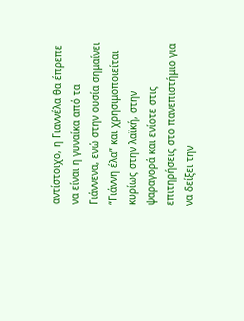αντίστοιχο, η Γιαννέλα θα έπρεπε να είναι η γυναίκα από τα Γιάννενα, ενώ στην ουσία σημαίνει “Γιάννη έλα” και χρησιμοποιείται κυρίως στην λαϊκή, στην ψαραγορά και ενίοτε στις επιτηρήσεις στο πανεπιστήμιο για να δείξει την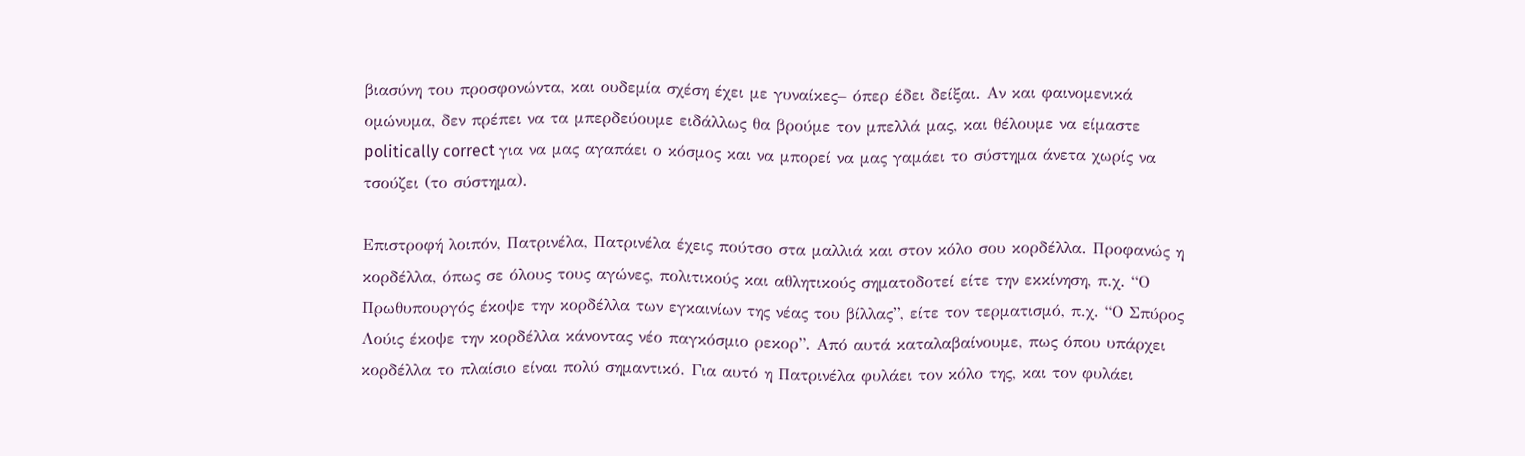βιασύνη του προσφονώντα, και ουδεμία σχέση έχει με γυναίκες– όπερ έδει δείξαι. Αν και φαινομενικά ομώνυμα, δεν πρέπει να τα μπερδεύουμε ειδάλλως θα βρούμε τον μπελλά μας, και θέλουμε να είμαστε politically correct για να μας αγαπάει ο κόσμος και να μπορεί να μας γαμάει το σύστημα άνετα χωρίς να τσούζει (το σύστημα).

Επιστροφή λοιπόν, Πατρινέλα, Πατρινέλα έχεις πούτσο στα μαλλιά και στον κόλο σου κορδέλλα. Προφανώς η κορδέλλα, όπως σε όλους τους αγώνες, πολιτικούς και αθλητικούς σηματοδοτεί είτε την εκκίνηση, π.χ. “Ο Πρωθυπουργός έκοψε την κορδέλλα των εγκαινίων της νέας του βίλλας”, είτε τον τερματισμό, π.χ. “Ο Σπύρος Λούις έκοψε την κορδέλλα κάνοντας νέο παγκόσμιο ρεκορ”. Από αυτά καταλαβαίνουμε, πως όπου υπάρχει κορδέλλα το πλαίσιο είναι πολύ σημαντικό. Για αυτό η Πατρινέλα φυλάει τον κόλο της, και τον φυλάει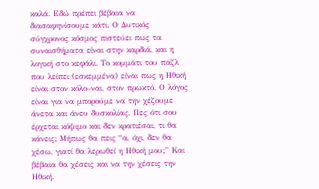καλά. Εδώ πρέπει βέβαια να διασαφηνίσουμε κάτι. Ο Δυτικός σύγχρονος κόσμος πιστεύει πως τα συναισθήματα είναι στην καρδιά, και η λογική στο κεφάλι. Το κομμάτι του παζλ που λείπει (εσκεμμένα) είναι πως η Ηθική είναι στον κόλο–ναι, στον πρωκτό. Ο λόγος είναι για να μπορούμε να την χέζουμε άνετα και άνευ δυσκολίας. Πες ότι σου έρχεται κόψιμο και δεν κρατιέσαι, τι θα κάνεις; Μήπως θα πεις “α, όχι, δεν θα χέσω, γιατί θα λερωθεί η Ηθική μου;” Και βέβαια θα χέσεις και να την χέσεις την Ηθική.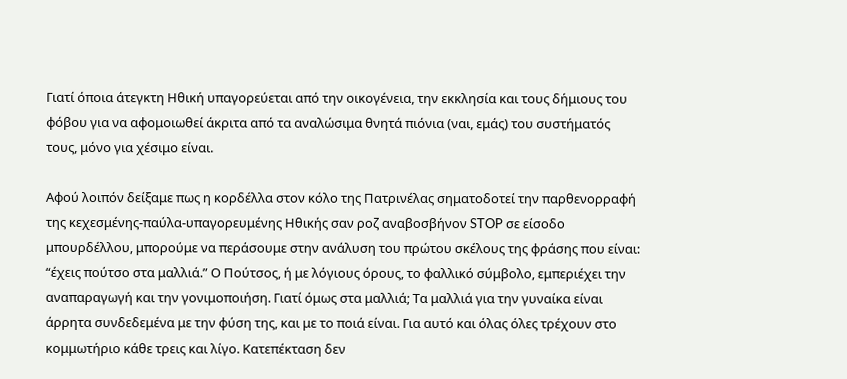Γιατί όποια άτεγκτη Ηθική υπαγορεύεται από την οικογένεια, την εκκλησία και τους δήμιους του φόβου για να αφομοιωθεί άκριτα από τα αναλώσιμα θνητά πιόνια (ναι, εμάς) του συστήματός τους, μόνο για χέσιμο είναι.

Αφού λοιπόν δείξαμε πως η κορδέλλα στον κόλο της Πατρινέλας σηματοδοτεί την παρθενορραφή της κεχεσμένης-παύλα-υπαγορευμένης Ηθικής σαν ροζ αναβοσβήνον STOP σε είσοδο μπουρδέλλου, μπορούμε να περάσουμε στην ανάλυση του πρώτου σκέλους της φράσης που είναι: “έχεις πούτσο στα μαλλιά.” Ο Πούτσος, ή με λόγιους όρους, το φαλλικό σύμβολο, εμπεριέχει την αναπαραγωγή και την γονιμοποιήση. Γιατί όμως στα μαλλιά; Τα μαλλιά για την γυναίκα είναι άρρητα συνδεδεμένα με την φύση της, και με το ποιά είναι. Για αυτό και όλας όλες τρέχουν στο κομμωτήριο κάθε τρεις και λίγο. Κατεπέκταση δεν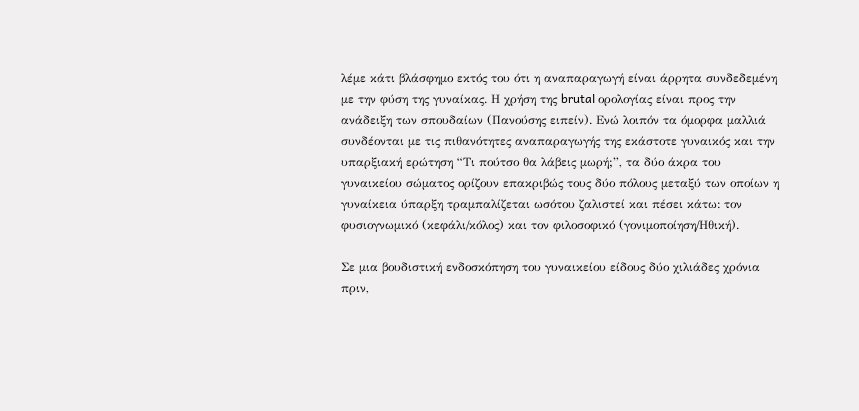λέμε κάτι βλάσφημο εκτός του ότι η αναπαραγωγή είναι άρρητα συνδεδεμένη με την φύση της γυναίκας. Η χρήση της brutal ορολογίας είναι προς την ανάδειξη των σπουδαίων (Πανούσης ειπείν). Ενώ λοιπόν τα όμορφα μαλλιά συνδέονται με τις πιθανότητες αναπαραγωγής της εκάστοτε γυναικός και την υπαρξιακή ερώτηση “Τι πούτσο θα λάβεις μωρή;”, τα δύο άκρα του γυναικείου σώματος ορίζουν επακριβώς τους δύο πόλους μεταξύ των οποίων η γυναίκεια ύπαρξη τραμπαλίζεται ωσότου ζαλιστεί και πέσει κάτω: τον φυσιογνωμικό (κεφάλι/κόλος) και τον φιλοσοφικό (γονιμοποίηση/Ηθική).

Σε μια βουδιστική ενδοσκόπηση του γυναικείου είδους δύο χιλιάδες χρόνια πριν,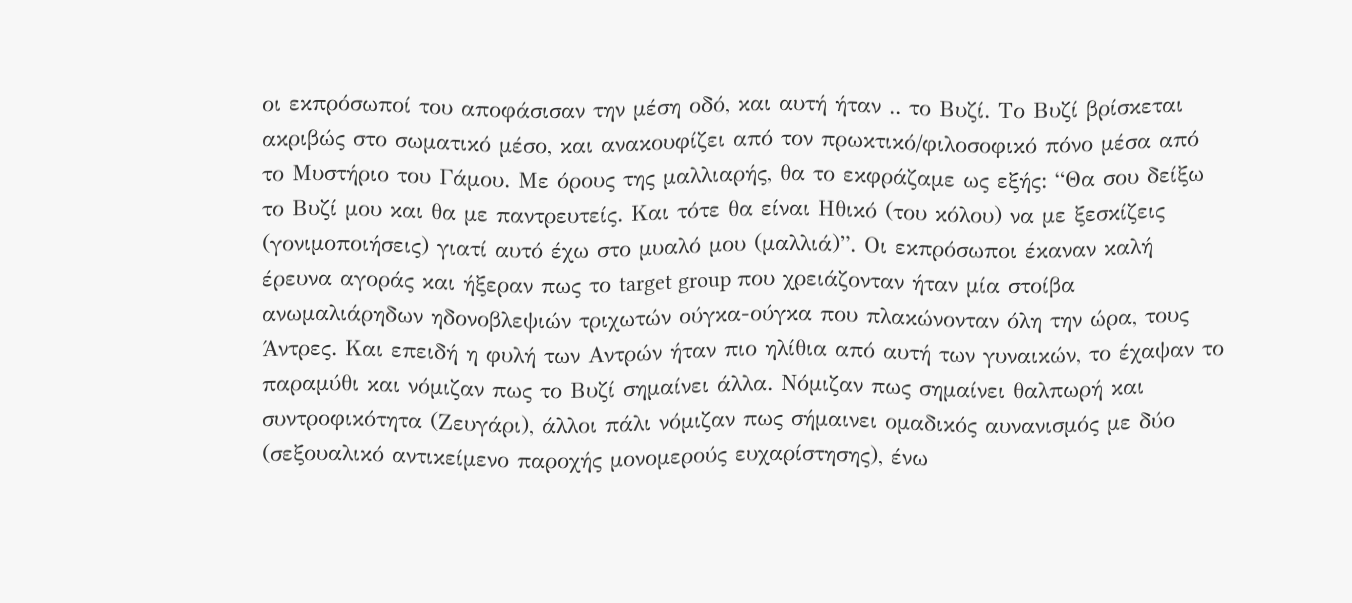οι εκπρόσωποί του αποφάσισαν την μέση οδό, και αυτή ήταν .. το Βυζί. Το Βυζί βρίσκεται ακριβώς στο σωματικό μέσο, και ανακουφίζει από τον πρωκτικό/φιλοσοφικό πόνο μέσα από το Μυστήριο του Γάμου. Με όρους της μαλλιαρής, θα το εκφράζαμε ως εξής: “Θα σου δείξω το Βυζί μου και θα με παντρευτείς. Και τότε θα είναι Ηθικό (του κόλου) να με ξεσκίζεις (γονιμοποιήσεις) γιατί αυτό έχω στο μυαλό μου (μαλλιά)”. Οι εκπρόσωποι έκαναν καλή έρευνα αγοράς και ήξεραν πως το target group που χρειάζονταν ήταν μία στοίβα ανωμαλιάρηδων ηδονοβλεψιών τριχωτών ούγκα-ούγκα που πλακώνονταν όλη την ώρα, τους Άντρες. Και επειδή η φυλή των Αντρών ήταν πιο ηλίθια από αυτή των γυναικών, το έχαψαν το παραμύθι και νόμιζαν πως το Βυζί σημαίνει άλλα. Νόμιζαν πως σημαίνει θαλπωρή και συντροφικότητα (Ζευγάρι), άλλοι πάλι νόμιζαν πως σήμαινει ομαδικός αυνανισμός με δύο (σεξουαλικό αντικείμενο παροχής μονομερούς ευχαρίστησης), ένω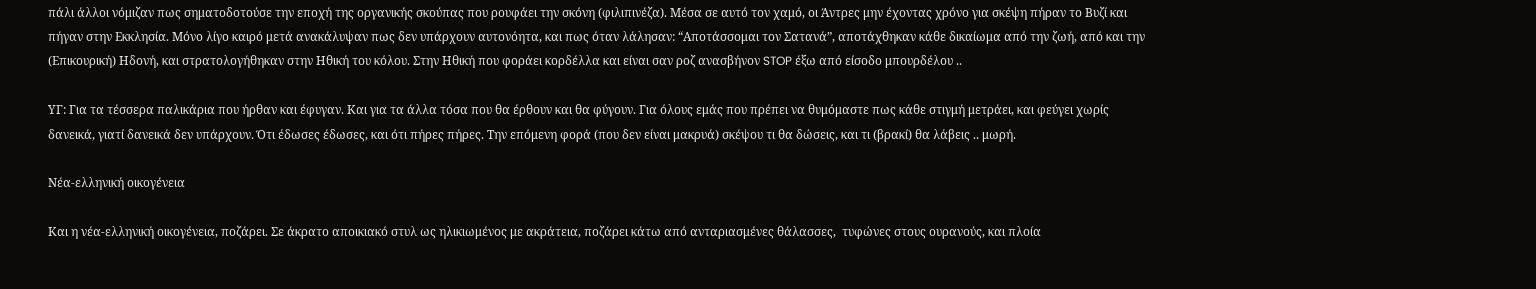πάλι άλλοι νόμιζαν πως σηματοδοτούσε την εποχή της οργανικής σκούπας που ρουφάει την σκόνη (φιλιπινέζα). Μέσα σε αυτό τον χαμό, οι Άντρες μην έχοντας χρόνο για σκέψη πήραν το Βυζί και πήγαν στην Εκκλησία. Μόνο λίγο καιρό μετά ανακάλυψαν πως δεν υπάρχουν αυτονόητα, και πως όταν λάλησαν: “Αποτάσσομαι τον Σατανά”, αποτάχθηκαν κάθε δικαίωμα από την ζωή, από και την (Επικουρική) Ηδονή, και στρατολογήθηκαν στην Ηθική του κόλου. Στην Ηθική που φοράει κορδέλλα και είναι σαν ροζ ανασβήνον STOP έξω από είσοδο μπουρδέλου ..

ΥΓ: Για τα τέσσερα παλικάρια που ήρθαν και έφυγαν. Και για τα άλλα τόσα που θα έρθουν και θα φύγουν. Για όλους εμάς που πρέπει να θυμόμαστε πως κάθε στιγμή μετράει, και φεύγει χωρίς δανεικά, γιατί δανεικά δεν υπάρχουν. Ότι έδωσες έδωσες, και ότι πήρες πήρες. Την επόμενη φορά (που δεν είναι μακρυά) σκέψου τι θα δώσεις, και τι (βρακί) θα λάβεις .. μωρή.

Νέα-ελληνική οικογένεια

Και η νέα-ελληνική οικογένεια, ποζάρει. Σε άκρατο αποικιακό στυλ ως ηλικιωμένος με ακράτεια, ποζάρει κάτω από ανταριασμένες θάλασσες,  τυφώνες στους ουρανούς, και πλοία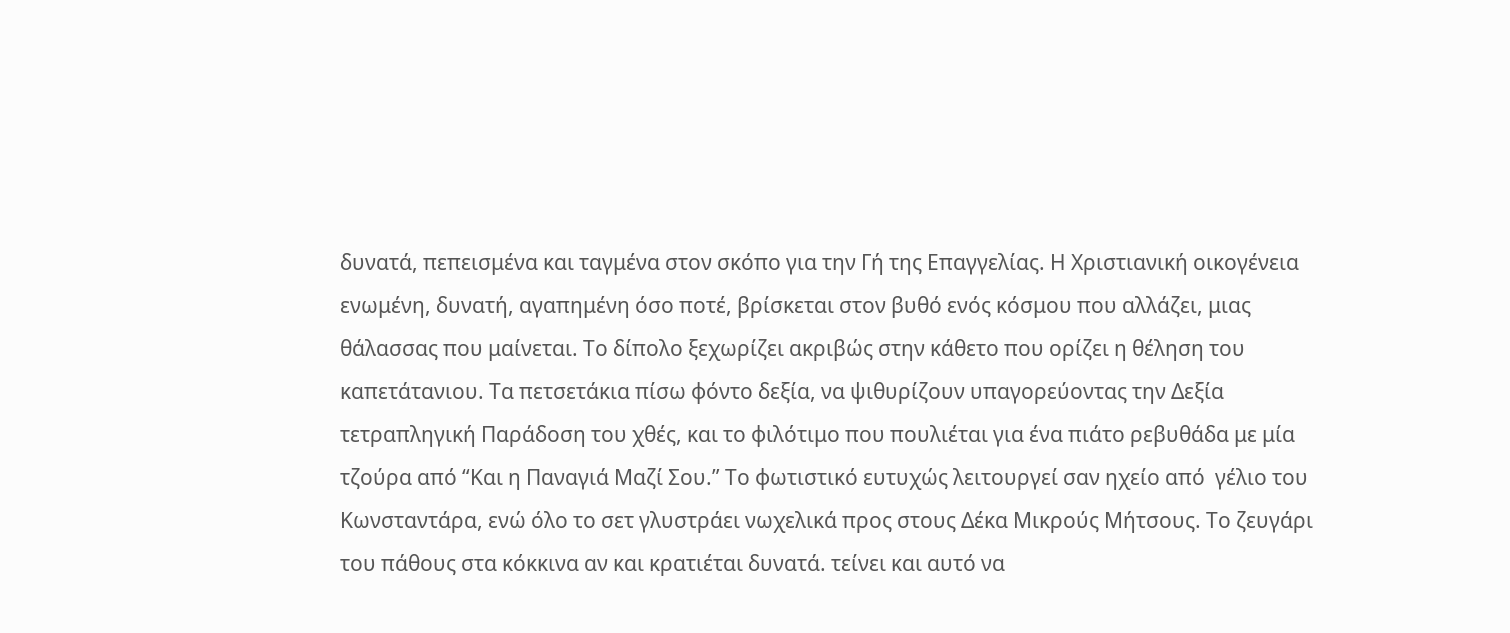δυνατά, πεπεισμένα και ταγμένα στον σκόπο για την Γή της Επαγγελίας. Η Χριστιανική οικογένεια ενωμένη, δυνατή, αγαπημένη όσο ποτέ, βρίσκεται στον βυθό ενός κόσμου που αλλάζει, μιας θάλασσας που μαίνεται. Το δίπολο ξεχωρίζει ακριβώς στην κάθετο που ορίζει η θέληση του καπετάτανιου. Τα πετσετάκια πίσω φόντο δεξία, να ψιθυρίζουν υπαγορεύοντας την Δεξία τετραπληγική Παράδοση του χθές, και το φιλότιμο που πουλιέται για ένα πιάτο ρεβυθάδα με μία τζούρα από “Και η Παναγιά Μαζί Σου.” Το φωτιστικό ευτυχώς λειτουργεί σαν ηχείο από  γέλιο του Κωνσταντάρα, ενώ όλο το σετ γλυστράει νωχελικά προς στους Δέκα Μικρούς Μήτσους. Το ζευγάρι του πάθους στα κόκκινα αν και κρατιέται δυνατά. τείνει και αυτό να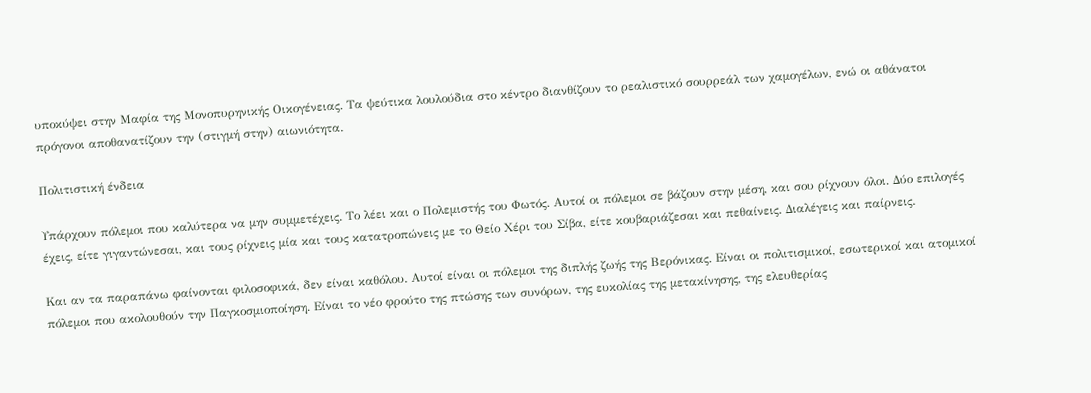υποκύψει στην Μαφία της Μονοπυρηνικής Οικογένειας. Τα ψεύτικα λουλούδια στο κέντρο διανθίζουν το ρεαλιστικό σουρρεάλ των χαμογέλων, ενώ οι αθάνατοι πρόγονοι αποθανατίζουν την (στιγμή στην) αιωνιότητα.

Πολιτιστική ένδεια

Υπάρχουν πόλεμοι που καλύτερα να μην συμμετέχεις. Το λέει και ο Πολεμιστής του Φωτός. Αυτοί οι πόλεμοι σε βάζουν στην μέση, και σου ρίχνουν όλοι. Δύο επιλογές έχεις, είτε γιγαντώνεσαι, και τους ρίχνεις μία και τους κατατροπώνεις με το Θείο Χέρι του Σίβα, είτε κουβαριάζεσαι και πεθαίνεις. Διαλέγεις και παίρνεις.

Και αν τα παραπάνω φαίνονται φιλοσοφικά, δεν είναι καθόλου. Αυτοί είναι οι πόλεμοι της διπλής ζωής της Βερόνικας. Είναι οι πολιτισμικοί, εσωτερικοί και ατομικοί πόλεμοι που ακολουθούν την Παγκοσμιοποίηση. Είναι το νέο φρούτο της πτώσης των συνόρων, της ευκολίας της μετακίνησης, της ελευθερίας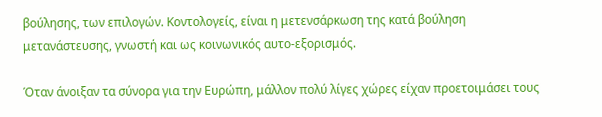βούλησης, των επιλογών. Κοντολογείς, είναι η μετενσάρκωση της κατά βούληση μετανάστευσης, γνωστή και ως κοινωνικός αυτο-εξορισμός.

Όταν άνοιξαν τα σύνορα για την Ευρώπη, μάλλον πολύ λίγες χώρες είχαν προετοιμάσει τους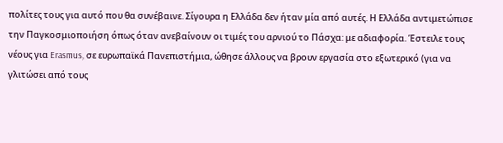πολίτες τους για αυτό που θα συνέβαινε. Σίγουρα η Ελλάδα δεν ήταν μία από αυτές. Η Ελλάδα αντιμετώπισε την Παγκοσμιοποιήση όπως όταν ανεβαίνουν οι τιμές του αρνιού το Πάσχα: με αδιαφορία. Έστειλε τους νέους για Erasmus, σε ευρωπαϊκά Πανεπιστήμια, ώθησε άλλους να βρουν εργασία στο εξωτερικό (για να γλιτώσει από τους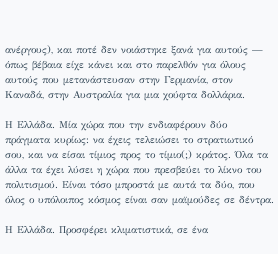ανέργους), και ποτέ δεν νοιάστηκε ξανά για αυτούς — όπως βέβαια είχε κάνει και στο παρελθόν για όλους αυτούς που μετανάστευσαν στην Γερμανία, στον Καναδά, στην Αυστραλία για μια χούφτα δολλάρια.

Η Ελλάδα. Μία χώρα που την ενδιαφέρουν δύο πράγματα κυρίως: να έχεις τελειώσει το στρατιωτικό σου, και να είσαι τίμιος προς το τίμιο(;) κράτος. Όλα τα άλλα τα έχει λύσει η χώρα που πρεσβεύει το λίκνο του πολιτισμού. Είναι τόσο μπροστά με αυτά τα δύο, που όλος ο υπόλοιπος κόσμος είναι σαν μαϊμούδες σε δέντρα.

Η Ελλάδα. Προσφέρει κλιματιστικά, σε ένα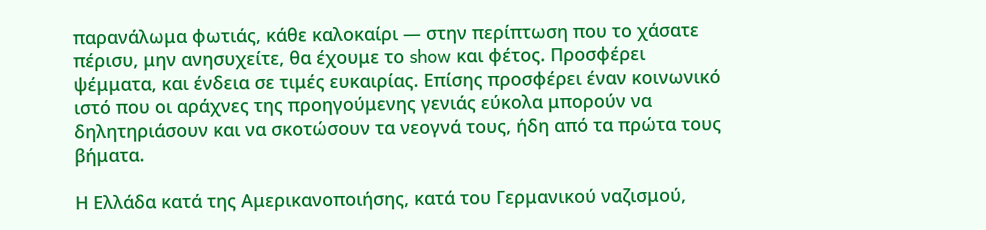παρανάλωμα φωτιάς, κάθε καλοκαίρι — στην περίπτωση που το χάσατε πέρισυ, μην ανησυχείτε, θα έχουμε το show και φέτος. Προσφέρει ψέμματα, και ένδεια σε τιμές ευκαιρίας. Επίσης προσφέρει έναν κοινωνικό ιστό που οι αράχνες της προηγούμενης γενιάς εύκολα μπορούν να δηλητηριάσουν και να σκοτώσουν τα νεογνά τους, ήδη από τα πρώτα τους βήματα.

Η Ελλάδα κατά της Αμερικανοποιήσης, κατά του Γερμανικού ναζισμού,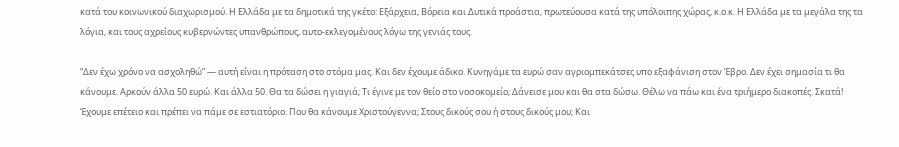κατά του κοινωνικού διαχωρισμού. Η Ελλάδα με τα δημοτικά της γκέτο: Εξάρχεια, Βόρεια και Δυτικά προάστια, πρωτεύουσα κατά της υπόλοιπης χώρας, κ.ο.κ. Η Ελλάδα με τα μεγάλα της τα λόγια, και τους αχρείους κυβερνώντες υπανθρώπους, αυτο-εκλεγομένους λόγω της γενιάς τους.

“Δεν έχω χρόνο να ασχοληθώ” — αυτή είναι η πρόταση στο στόμα μας. Και δεν έχουμε άδικο. Κυνηγάμε τα ευρώ σαν αγριομπεκάτσες υπο εξαφάνιση στον Έβρο. Δεν έχει σημασία τι θα κάνουμε. Αρκούν άλλα 50 ευρώ. Και άλλα 50. Θα τα δώσει η γιαγιά; Τι έγινε με τον θείο στο νοσοκομείο; Δάνεισε μου και θα στα δώσω. Θέλω να πάω και ένα τριήμερο διακοπές. Σκατά! Έχουμε επέτειο και πρέπει να πάμε σε εστιατόριο. Που θα κάνουμε Χριστούγεννα; Στους δικούς σου ή στους δικούς μου; Και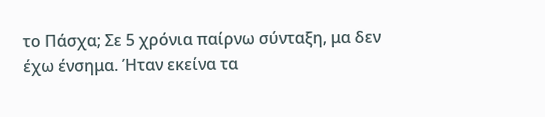το Πάσχα; Σε 5 χρόνια παίρνω σύνταξη, μα δεν έχω ένσημα. Ήταν εκείνα τα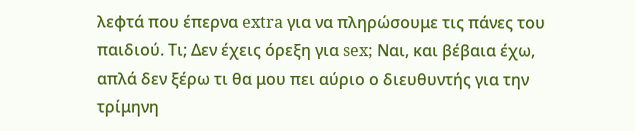λεφτά που έπερνα extra για να πληρώσουμε τις πάνες του παιδιού. Τι; Δεν έχεις όρεξη για sex; Ναι, και βέβαια έχω, απλά δεν ξέρω τι θα μου πει αύριο ο διευθυντής για την τρίμηνη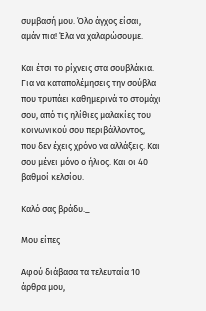συμβασή μου. Όλο άγχος είσαι, αμάν πια! Έλα να χαλαρώσουμε.

Και έτσι το ρίχνεις στα σουβλάκια. Για να καταπολέμησεις την σούβλα που τρυπάει καθημερινά το στομάχι σου, από τις ηλίθιες μαλακίες του κοινωνικού σου περιβάλλοντος, που δεν έχεις χρόνο να αλλάξεις. Και σου μένει μόνο ο ήλιος. Και οι 40 βαθμοί κελσίου.

Καλό σας βράδυ._

Μου είπες

Αφού διάβασα τα τελευταία 10 άρθρα μου,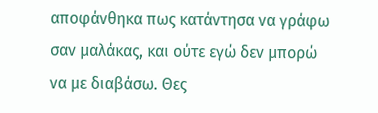αποφάνθηκα πως κατάντησα να γράφω σαν μαλάκας, και ούτε εγώ δεν μπορώ να με διαβάσω. Θες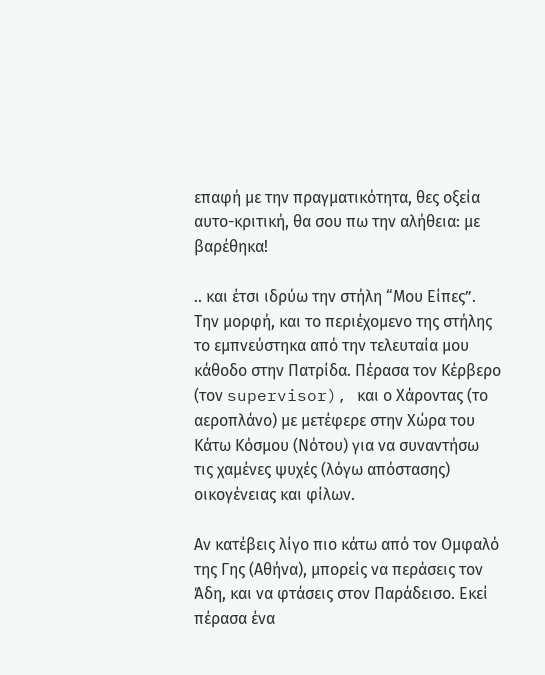επαφή με την πραγματικότητα, θες οξεία αυτο-κριτική, θα σου πω την αλήθεια: με βαρέθηκα!

.. και έτσι ιδρύω την στήλη “Μου Είπες”. Την μορφή, και το περιέχομενο της στήλης το εμπνεύστηκα από την τελευταία μου κάθοδο στην Πατρίδα. Πέρασα τον Κέρβερο (τον supervisor), και ο Χάροντας (το αεροπλάνο) με μετέφερε στην Χώρα του Κάτω Κόσμου (Νότου) για να συναντήσω τις χαμένες ψυχές (λόγω απόστασης) οικογένειας και φίλων.

Αν κατέβεις λίγο πιο κάτω από τον Ομφαλό της Γης (Αθήνα), μπορείς να περάσεις τον Άδη, και να φτάσεις στον Παράδεισο. Εκεί πέρασα ένα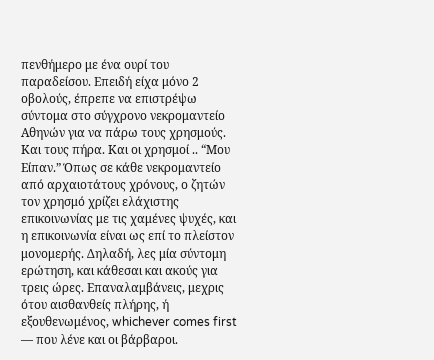πενθήμερο με ένα ουρί του παραδείσου. Επειδή είχα μόνο 2 οβολούς, έπρεπε να επιστρέψω σύντομα στο σύγχρονο νεκρομαντείο Αθηνών για να πάρω τους χρησμούς. Και τους πήρα. Και οι χρησμοί .. “Μου Είπαν.” Όπως σε κάθε νεκρομαντείο από αρχαιοτάτους χρόνους, ο ζητών τον χρησμό χρίζει ελάχιστης επικοινωνίας με τις χαμένες ψυχές, και η επικοινωνία είναι ως επί το πλείστον μονομερής. Δηλαδή, λες μία σύντομη ερώτηση, και κάθεσαι και ακούς για τρεις ώρες. Επαναλαμβάνεις, μεχρις ότου αισθανθείς πλήρης, ή εξουθενωμένος, whichever comes first — που λένε και οι βάρβαροι.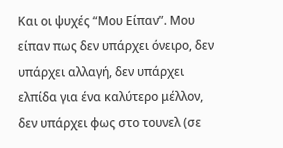Και οι ψυχές “Μου Είπαν”. Μου είπαν πως δεν υπάρχει όνειρο, δεν υπάρχει αλλαγή, δεν υπάρχει ελπίδα για ένα καλύτερο μέλλον, δεν υπάρχει φως στο τουνελ (σε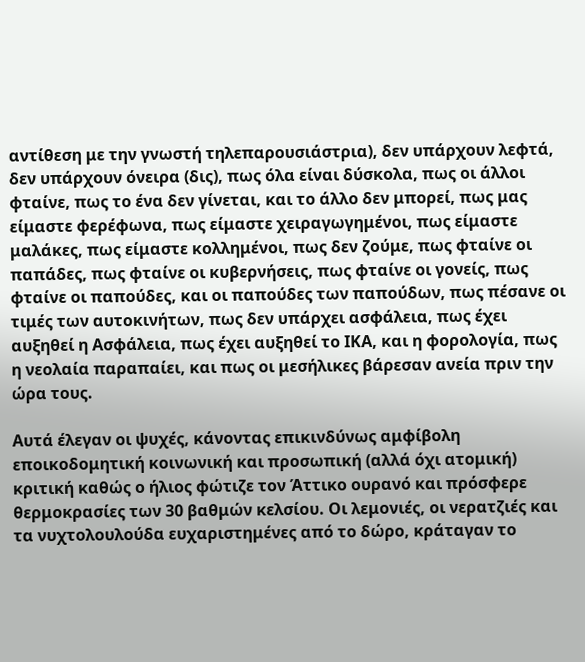αντίθεση με την γνωστή τηλεπαρουσιάστρια), δεν υπάρχουν λεφτά, δεν υπάρχουν όνειρα (δις), πως όλα είναι δύσκολα, πως οι άλλοι φταίνε, πως το ένα δεν γίνεται, και το άλλο δεν μπορεί, πως μας είμαστε φερέφωνα, πως είμαστε χειραγωγημένοι, πως είμαστε μαλάκες, πως είμαστε κολλημένοι, πως δεν ζούμε, πως φταίνε οι παπάδες, πως φταίνε οι κυβερνήσεις, πως φταίνε οι γονείς, πως φταίνε οι παπούδες, και οι παπούδες των παπούδων, πως πέσανε οι τιμές των αυτοκινήτων, πως δεν υπάρχει ασφάλεια, πως έχει αυξηθεί η Ασφάλεια, πως έχει αυξηθεί το ΙΚΑ, και η φορολογία, πως η νεολαία παραπαίει, και πως οι μεσήλικες βάρεσαν ανεία πριν την ώρα τους.

Αυτά έλεγαν οι ψυχές, κάνοντας επικινδύνως αμφίβολη εποικοδομητική κοινωνική και προσωπική (αλλά όχι ατομική) κριτική καθώς ο ήλιος φώτιζε τον Άττικο ουρανό και πρόσφερε θερμοκρασίες των 30 βαθμών κελσίου. Οι λεμονιές, οι νερατζιές και τα νυχτολουλούδα ευχαριστημένες από το δώρο, κράταγαν το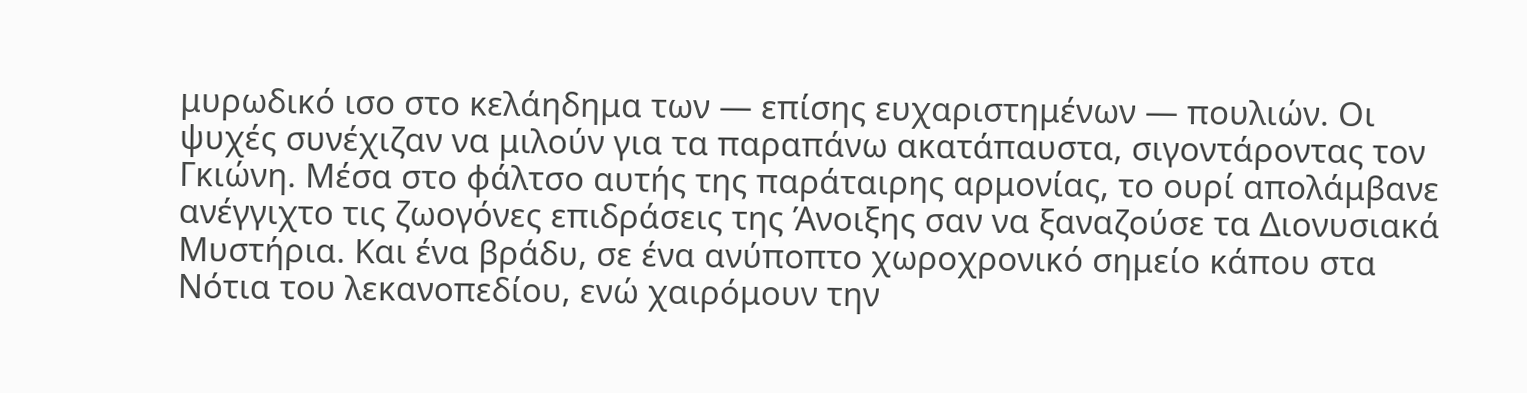μυρωδικό ισο στο κελάηδημα των — επίσης ευχαριστημένων — πουλιών. Οι ψυχές συνέχιζαν να μιλούν για τα παραπάνω ακατάπαυστα, σιγοντάροντας τον Γκιώνη. Μέσα στο φάλτσο αυτής της παράταιρης αρμονίας, το ουρί απολάμβανε ανέγγιχτο τις ζωογόνες επιδράσεις της Άνοιξης σαν να ξαναζούσε τα Διονυσιακά Μυστήρια. Και ένα βράδυ, σε ένα ανύποπτο χωροχρονικό σημείο κάπου στα Νότια του λεκανοπεδίου, ενώ χαιρόμουν την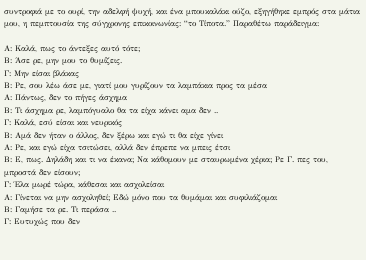συντροφιά με το ουρί, την αδελφή ψυχή, και ένα μπουκαλάκι ούζο, εξηγήθηκε εμπρός στα μάτια μου, η πεμπτουσία της σύγχρονης επικοινωνίας: “το Τίποτα.” Παραθέτω παράδειγμα:

Α: Καλά, πως το άντεξες αυτό τότε;
Β: Άσε ρε, μην μου το θυμίζεις.
Γ: Μην είσαι βλάκας
Β: Ρε, σου λέω άσε με, γιατί μου γυρίζουν τα λαμπάκια προς τα μέσα
Α: Πάντως, δεν το πήγες άσχημα
Β: Τι άσχημα ρε, λαμπόγυαλο θα τα είχα κάνει αμα δεν ..
Γ: Καλά, εσύ είσαι και νευρικός
Β: Αμά δεν ήταν ο άλλος, δεν ξέρω και εγώ τι θα είχε γίνει
Α: Ρε, και εγώ είχα τσιτώσει, αλλά δεν έπρεπε να μπεις έτσι
Β: Ε, πως. Δηλάδη και τι να έκανα; Να κάθομουν με σταυρωμένα χέρια; Ρε Γ. πες του, μπροστά δεν είσουν;
Γ: Έλα μωρέ τώρα, κάθεσαι και ασχολείσαι
Α: Γίνεται να μην ασχοληθεί; Εδώ μόνο που τα θυμάμαι και συφιλιάζομαι
Β: Γαμήσε τα ρε. Τι περάσα ..
Γ: Ευτυχώς που δεν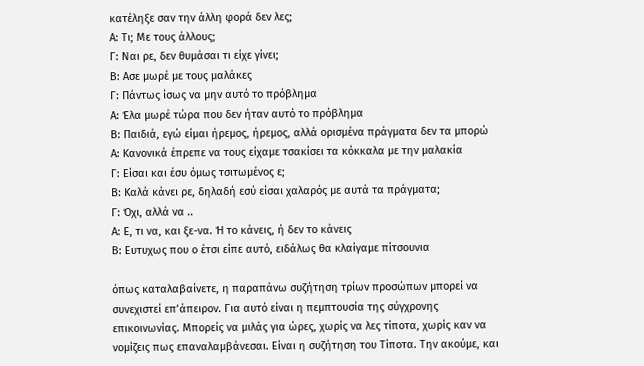κατέληξε σαν την άλλη φορά δεν λες;
Α: Τι; Με τους άλλους;
Γ: Ναι ρε, δεν θυμάσαι τι είχε γίνει;
Β: Ασε μωρέ με τους μαλάκες
Γ: Πάντως ίσως να μην αυτό το πρόβλημα
Α: Έλα μωρέ τώρα που δεν ήταν αυτό το πρόβλημα
Β: Παιδιά, εγώ είμαι ήρεμος, ήρεμος, αλλά ορισμένα πράγματα δεν τα μπορώ
Α: Κανονικά έπρεπε να τους είχαμε τσακίσει τα κόκκαλα με την μαλακία
Γ: Είσαι και έσυ όμως τσιτωμένος ε;
Β: Καλά κάνει ρε, δηλαδή εσύ είσαι χαλαρός με αυτά τα πράγματα;
Γ: Όχι, αλλά να ..
Α: Ε, τι να, και ξε-να. Ή το κάνεις, ή δεν το κάνεις
Β: Ευτυχως που ο έτσι είπε αυτό, ειδάλως θα κλαίγαμε πίτσουνια

όπως καταλαβαίνετε, η παραπάνω συζήτηση τρίων προσώπων μπορεί να συνεχιστεί επ’άπειρον. Για αυτό είναι η πεμπτουσία της σύγχρονης επικοινωνίας. Μπορείς να μιλάς για ώρες, χωρίς να λες τίποτα, χωρίς καν να νομίζεις πως επαναλαμβάνεσαι. Είναι η συζήτηση του Τίποτα. Την ακούμε, και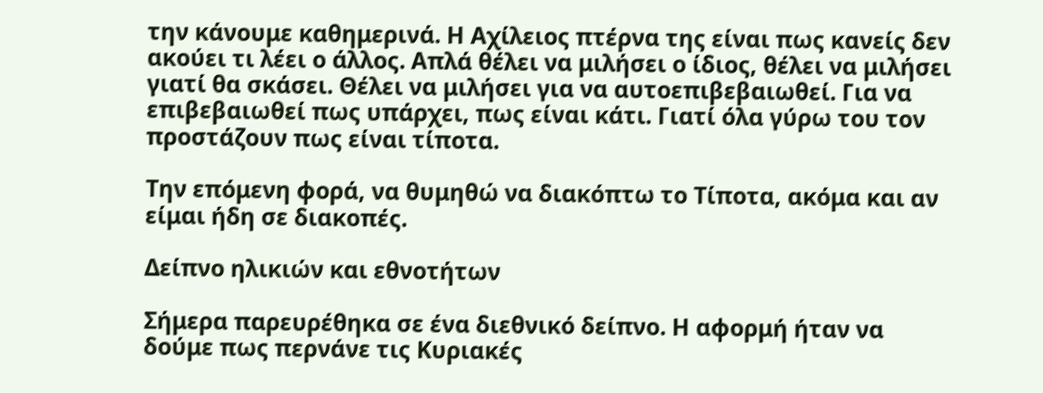την κάνουμε καθημερινά. Η Αχίλειος πτέρνα της είναι πως κανείς δεν ακούει τι λέει ο άλλος. Απλά θέλει να μιλήσει ο ίδιος, θέλει να μιλήσει γιατί θα σκάσει. Θέλει να μιλήσει για να αυτοεπιβεβαιωθεί. Για να επιβεβαιωθεί πως υπάρχει, πως είναι κάτι. Γιατί όλα γύρω του τον προστάζουν πως είναι τίποτα.

Την επόμενη φορά, να θυμηθώ να διακόπτω το Τίποτα, ακόμα και αν είμαι ήδη σε διακοπές.

Δείπνο ηλικιών και εθνοτήτων

Σήμερα παρευρέθηκα σε ένα διεθνικό δείπνο. Η αφορμή ήταν να δούμε πως περνάνε τις Κυριακές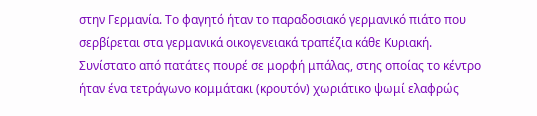στην Γερμανία. Το φαγητό ήταν το παραδοσιακό γερμανικό πιάτο που σερβίρεται στα γερμανικά οικογενειακά τραπέζια κάθε Κυριακή. Συνίστατο από πατάτες πουρέ σε μορφή μπάλας, στης οποίας το κέντρο ήταν ένα τετράγωνο κομμάτακι (κρουτόν) χωριάτικο ψωμί ελαφρώς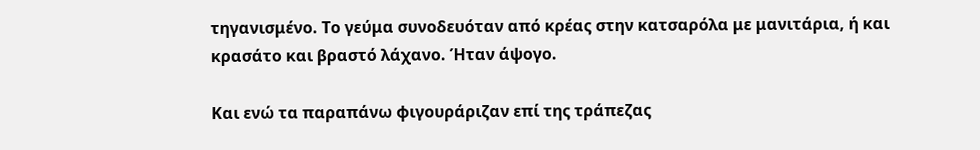τηγανισμένο. Το γεύμα συνοδευόταν από κρέας στην κατσαρόλα με μανιτάρια, ή και κρασάτο και βραστό λάχανο. Ήταν άψογο.

Και ενώ τα παραπάνω φιγουράριζαν επί της τράπεζας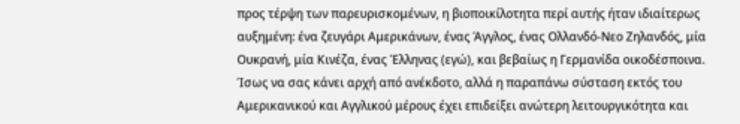προς τέρψη των παρευρισκομένων, η βιοποικίλοτητα περί αυτής ήταν ιδιαίτερως αυξημένη: ένα ζευγάρι Αμερικάνων, ένας Άγγλος, ένας Ολλανδό-Νεο Ζηλανδός, μία Ουκρανή, μία Κινέζα, ένας Έλληνας (εγώ), και βεβαίως η Γερμανίδα οικοδέσποινα. Ίσως να σας κάνει αρχή από ανέκδοτο, αλλά η παραπάνω σύσταση εκτός του  Αμερικανικού και Αγγλικού μέρους έχει επιδείξει ανώτερη λειτουργικότητα και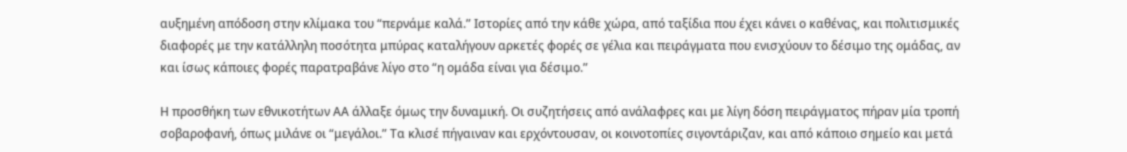αυξημένη απόδοση στην κλίμακα του “περνάμε καλά.” Ιστορίες από την κάθε χώρα, από ταξίδια που έχει κάνει ο καθένας, και πολιτισμικές διαφορές με την κατάλληλη ποσότητα μπύρας καταλήγουν αρκετές φορές σε γέλια και πειράγματα που ενισχύουν το δέσιμο της ομάδας, αν και ίσως κάποιες φορές παρατραβάνε λίγο στο “η ομάδα είναι για δέσιμο.”

Η προσθήκη των εθνικοτήτων ΑΑ άλλαξε όμως την δυναμική. Οι συζητήσεις από ανάλαφρες και με λίγη δόση πειράγματος πήραν μία τροπή σοβαροφανή, όπως μιλάνε οι “μεγάλοι.” Τα κλισέ πήγαιναν και ερχόντουσαν, οι κοινοτοπίες σιγοντάριζαν, και από κάποιο σημείο και μετά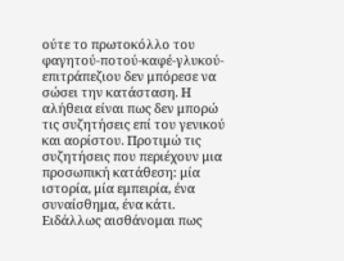ούτε το πρωτοκόλλο του φαγητού-ποτού-καφέ-γλυκού-επιτράπεζιου δεν μπόρεσε να σώσει την κατάσταση. Η αλήθεια είναι πως δεν μπορώ τις συζητήσεις επί του γενικού και αορίστου. Προτιμώ τις συζητήσεις που περιέχουν μια προσωπική κατάθεση: μία ιστορία, μία εμπειρία, ένα συναίσθημα, ένα κάτι. Ειδάλλως αισθάνομαι πως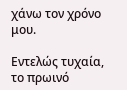χάνω τον χρόνο μου.

Εντελώς τυχαία, το πρωινό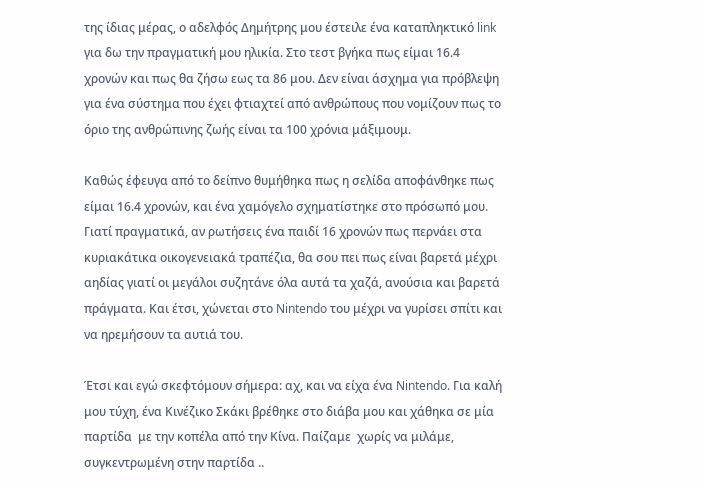της ίδιας μέρας, ο αδελφός Δημήτρης μου έστειλε ένα καταπληκτικό link για δω την πραγματική μου ηλικία. Στο τεστ βγήκα πως είμαι 16.4 χρονών και πως θα ζήσω εως τα 86 μου. Δεν είναι άσχημα για πρόβλεψη για ένα σύστημα που έχει φτιαχτεί από ανθρώπους που νομίζουν πως το όριο της ανθρώπινης ζωής είναι τα 100 χρόνια μάξιμουμ.

Καθώς έφευγα από το δείπνο θυμήθηκα πως η σελίδα αποφάνθηκε πως είμαι 16.4 χρονών, και ένα χαμόγελο σχηματίστηκε στο πρόσωπό μου. Γιατί πραγματικά, αν ρωτήσεις ένα παιδί 16 χρονών πως περνάει στα κυριακάτικα οικογενειακά τραπέζια, θα σου πει πως είναι βαρετά μέχρι αηδίας γιατί οι μεγάλοι συζητάνε όλα αυτά τα χαζά, ανούσια και βαρετά πράγματα. Και έτσι, χώνεται στο Nintendo του μέχρι να γυρίσει σπίτι και να ηρεμήσουν τα αυτιά του.

Έτσι και εγώ σκεφτόμουν σήμερα: αχ, και να είχα ένα Nintendo. Για καλή μου τύχη, ένα Κινέζικο Σκάκι βρέθηκε στο διάβα μου και χάθηκα σε μία παρτίδα  με την κοπέλα από την Κίνα. Παίζαμε  χωρίς να μιλάμε, συγκεντρωμένη στην παρτίδα ..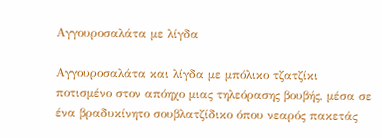Αγγουροσαλάτα με λίγδα

Αγγουροσαλάτα και λίγδα με μπόλικο τζατζίκι ποτισμένο στον απόηχο μιας τηλεόρασης βουβής, μέσα σε ένα βραδυκίνητο σουβλατζίδικο όπου νεαρός πακετάς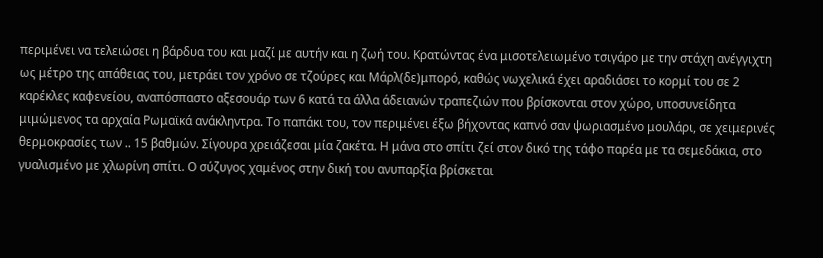περιμένει να τελειώσει η βάρδυα του και μαζί με αυτήν και η ζωή του. Κρατώντας ένα μισοτελειωμένο τσιγάρο με την στάχη ανέγγιχτη ως μέτρο της απάθειας του, μετράει τον χρόνο σε τζούρες και Μάρλ(δε)μπορό, καθώς νωχελικά έχει αραδιάσει το κορμί του σε 2 καρέκλες καφενείου, αναπόσπαστο αξεσουάρ των 6 κατά τα άλλα άδειανών τραπεζιών που βρίσκονται στον χώρο, υποσυνείδητα μιμώμενος τα αρχαία Ρωμαϊκά ανάκληντρα. Το παπάκι του, τον περιμένει έξω βήχοντας καπνό σαν ψωριασμένο μουλάρι, σε χειμερινές θερμοκρασίες των .. 15 βαθμών. Σίγουρα χρειάζεσαι μία ζακέτα. Η μάνα στο σπίτι ζεί στον δικό της τάφο παρέα με τα σεμεδάκια, στο γυαλισμένο με χλωρίνη σπίτι. Ο σύζυγος χαμένος στην δική του ανυπαρξία βρίσκεται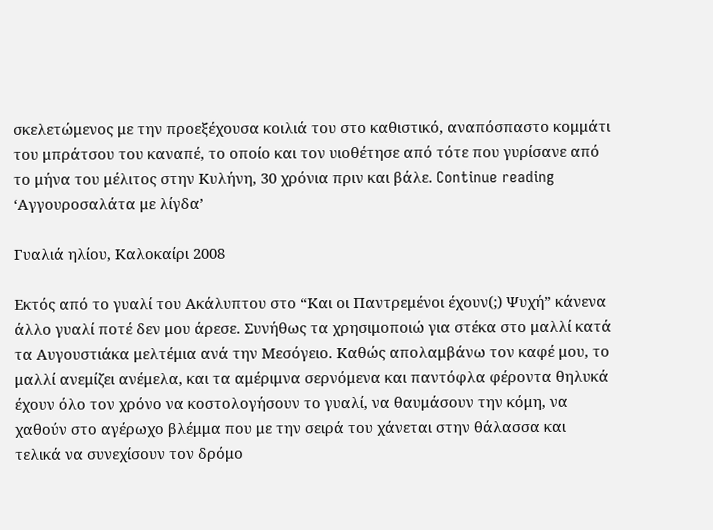σκελετώμενος με την προεξέχουσα κοιλιά του στο καθιστικό, αναπόσπαστο κομμάτι του μπράτσου του καναπέ, το οποίο και τον υιοθέτησε από τότε που γυρίσανε από το μήνα του μέλιτος στην Κυλήνη, 30 χρόνια πριν και βάλε. Continue reading ‘Αγγουροσαλάτα με λίγδα’

Γυαλιά ηλίου, Καλοκαίρι 2008

Εκτός από το γυαλί του Ακάλυπτου στο “Και οι Παντρεμένοι έχουν(;) Ψυχή” κάνενα άλλο γυαλί ποτέ δεν μου άρεσε. Συνήθως τα χρησιμοποιώ για στέκα στο μαλλί κατά τα Αυγουστιάκα μελτέμια ανά την Μεσόγειο. Καθώς απολαμβάνω τον καφέ μου, το μαλλί ανεμίζει ανέμελα, και τα αμέριμνα σερνόμενα και παντόφλα φέροντα θηλυκά έχουν όλο τον χρόνο να κοστολογήσουν το γυαλί, να θαυμάσουν την κόμη, να χαθούν στο αγέρωχο βλέμμα που με την σειρά του χάνεται στην θάλασσα και τελικά να συνεχίσουν τον δρόμο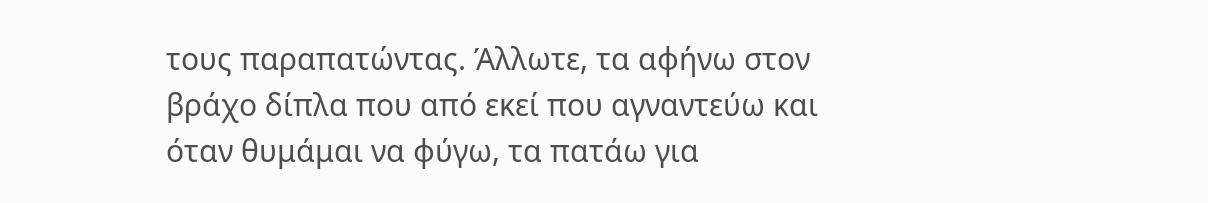τους παραπατώντας. Άλλωτε, τα αφήνω στον βράχο δίπλα που από εκεί που αγναντεύω και όταν θυμάμαι να φύγω, τα πατάω για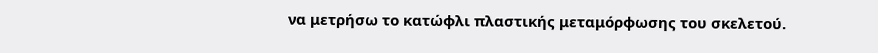να μετρήσω το κατώφλι πλαστικής μεταμόρφωσης του σκελετού.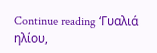Continue reading ‘Γυαλιά ηλίου,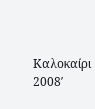Καλοκαίρι 2008′